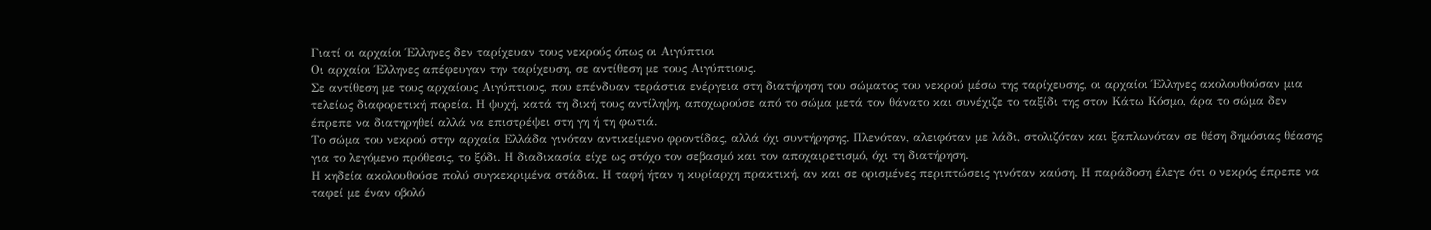Γιατί οι αρχαίοι Έλληνες δεν ταρίχευαν τους νεκρούς όπως οι Αιγύπτιοι
Οι αρχαίοι Έλληνες απέφευγαν την ταρίχευση, σε αντίθεση με τους Αιγύπτιους.
Σε αντίθεση με τους αρχαίους Αιγύπτιους, που επένδυαν τεράστια ενέργεια στη διατήρηση του σώματος του νεκρού μέσω της ταρίχευσης, οι αρχαίοι Έλληνες ακολουθούσαν μια τελείως διαφορετική πορεία. Η ψυχή, κατά τη δική τους αντίληψη, αποχωρούσε από το σώμα μετά τον θάνατο και συνέχιζε το ταξίδι της στον Κάτω Κόσμο, άρα το σώμα δεν έπρεπε να διατηρηθεί αλλά να επιστρέψει στη γη ή τη φωτιά.
Το σώμα του νεκρού στην αρχαία Ελλάδα γινόταν αντικείμενο φροντίδας, αλλά όχι συντήρησης. Πλενόταν, αλειφόταν με λάδι, στολιζόταν και ξαπλωνόταν σε θέση δημόσιας θέασης για το λεγόμενο πρόθεσις, το ξόδι. Η διαδικασία είχε ως στόχο τον σεβασμό και τον αποχαιρετισμό, όχι τη διατήρηση.
Η κηδεία ακολουθούσε πολύ συγκεκριμένα στάδια. Η ταφή ήταν η κυρίαρχη πρακτική, αν και σε ορισμένες περιπτώσεις γινόταν καύση. Η παράδοση έλεγε ότι ο νεκρός έπρεπε να ταφεί με έναν οβολό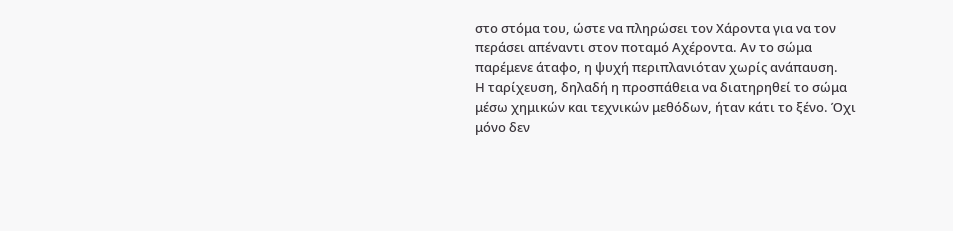στο στόμα του, ώστε να πληρώσει τον Χάροντα για να τον περάσει απέναντι στον ποταμό Αχέροντα. Αν το σώμα παρέμενε άταφο, η ψυχή περιπλανιόταν χωρίς ανάπαυση.
Η ταρίχευση, δηλαδή η προσπάθεια να διατηρηθεί το σώμα μέσω χημικών και τεχνικών μεθόδων, ήταν κάτι το ξένο. Όχι μόνο δεν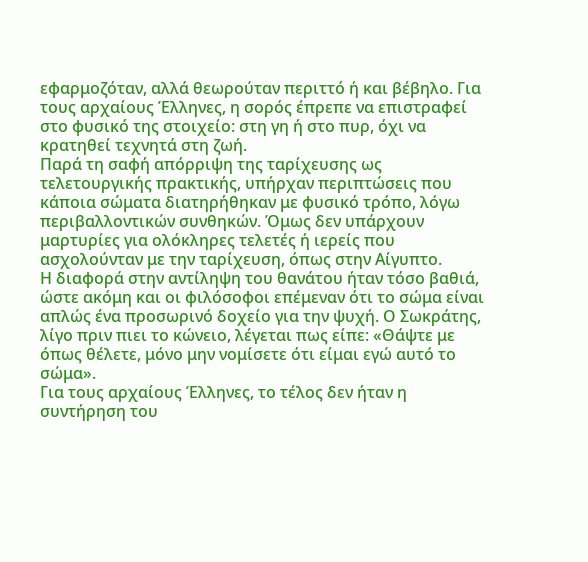εφαρμοζόταν, αλλά θεωρούταν περιττό ή και βέβηλο. Για τους αρχαίους Έλληνες, η σορός έπρεπε να επιστραφεί στο φυσικό της στοιχείο: στη γη ή στο πυρ, όχι να κρατηθεί τεχνητά στη ζωή.
Παρά τη σαφή απόρριψη της ταρίχευσης ως τελετουργικής πρακτικής, υπήρχαν περιπτώσεις που κάποια σώματα διατηρήθηκαν με φυσικό τρόπο, λόγω περιβαλλοντικών συνθηκών. Όμως δεν υπάρχουν μαρτυρίες για ολόκληρες τελετές ή ιερείς που ασχολούνταν με την ταρίχευση, όπως στην Αίγυπτο.
Η διαφορά στην αντίληψη του θανάτου ήταν τόσο βαθιά, ώστε ακόμη και οι φιλόσοφοι επέμεναν ότι το σώμα είναι απλώς ένα προσωρινό δοχείο για την ψυχή. Ο Σωκράτης, λίγο πριν πιει το κώνειο, λέγεται πως είπε: «Θάψτε με όπως θέλετε, μόνο μην νομίσετε ότι είμαι εγώ αυτό το σώμα».
Για τους αρχαίους Έλληνες, το τέλος δεν ήταν η συντήρηση του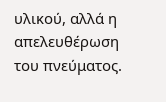υλικού, αλλά η απελευθέρωση του πνεύματος.